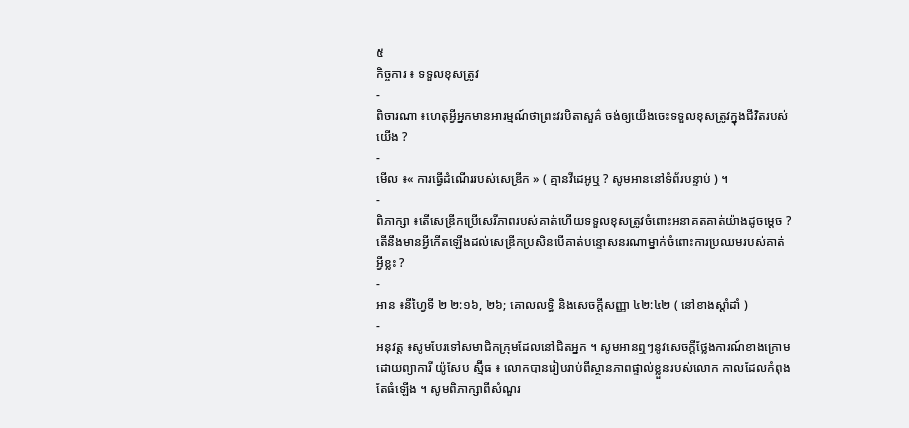៥
កិច្ចការ ៖ ទទួលខុសត្រូវ
-
ពិចារណា ៖ហេតុអ្វីអ្នកមានអារម្មណ៍ថាព្រះវរបិតាសួគ៌ ចង់ឲ្យយើងចេះទទួលខុសត្រូវក្នុងជីវិតរបស់យើង ?
-
មើល ៖« ការធ្វើដំណើររបស់សេឌ្រីក » ( គ្មានវីដេអូឬ ? សូមអាននៅទំព័របន្ទាប់ ) ។
-
ពិភាក្សា ៖តើសេឌ្រីកប្រើសេរីភាពរបស់គាត់ហើយទទួលខុសត្រូវចំពោះអនាគតគាត់យ៉ាងដូចម្តេច ? តើនឹងមានអ្វីកើតឡើងដល់សេឌ្រីកប្រសិនបើគាត់បន្ទោសនរណាម្នាក់ចំពោះការប្រឈមរបស់គាត់អ្វីខ្លះ ?
-
អាន ៖នីហ្វៃទី ២ ២:១៦, ២៦; គោលលទ្ធិ និងសេចក្តីសញ្ញា ៤២:៤២ ( នៅខាងស្តាំដាំ )
-
អនុវត្ត ៖សូមបែរទៅសមាជិកក្រុមដែលនៅជិតអ្នក ។ សូមអានឮៗនូវសេចក្ដីថ្លែងការណ៍ខាងក្រោមដោយព្យាការី យ៉ូសែប ស្ម៊ីធ ៖ លោកបានរៀបរាប់ពីស្ថានភាពផ្ទាល់ខ្លួនរបស់លោក កាលដែលកំពុងតែធំឡើង ។ សូមពិភាក្សាពីសំណួរ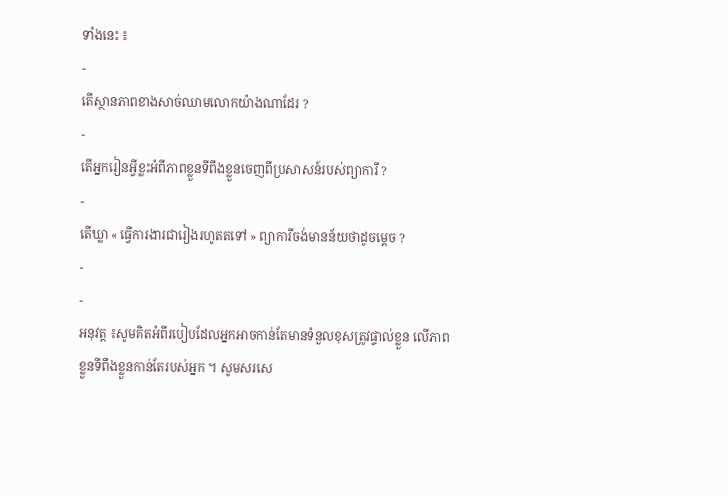ទាំងនេះ ៖
-
តើស្ថានភាពខាងសាច់ឈាមលោកយ៉ាងណាដែរ ?
-
តើអ្នករៀនអ្វីខ្លះអំពីភាពខ្លួនទីពឹងខ្លួនចេញពីប្រសាសន៍របស់ព្យាការី ?
-
តើឃ្លា « ធ្វើការងារជារៀងរហូតតទៅ » ព្យាការីចង់មានន័យថាដូចម្តេច ?
-
-
អនុវត្ត ៖សូមគិតអំពីរបៀបដែលអ្នកអាចកាន់តែមានទំនួលខុសត្រូវផ្ទាល់ខ្លួន លើភាពខ្លួនទីពឹងខ្លួនកាន់តែរបស់អ្នក ។ សូមសរសេ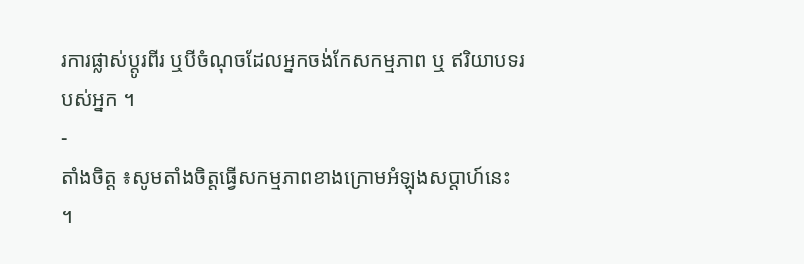រការផ្លាស់ប្តូរពីរ ឬបីចំណុចដែលអ្នកចង់កែសកម្មភាព ឬ ឥរិយាបទរបស់អ្នក ។
-
តាំងចិត្ត ៖សូមតាំងចិត្តធ្វើសកម្មភាពខាងក្រោមអំឡុងសប្ដាហ៍នេះ ។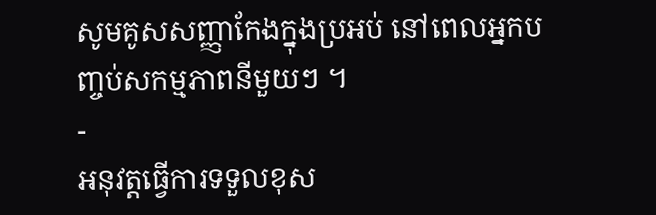សូមគូសសញ្ញាកែងក្នុងប្រអប់ នៅពេលអ្នកបញ្ចប់សកម្មភាពនីមួយៗ ។
-
អនុវត្តធ្វើការទទួលខុស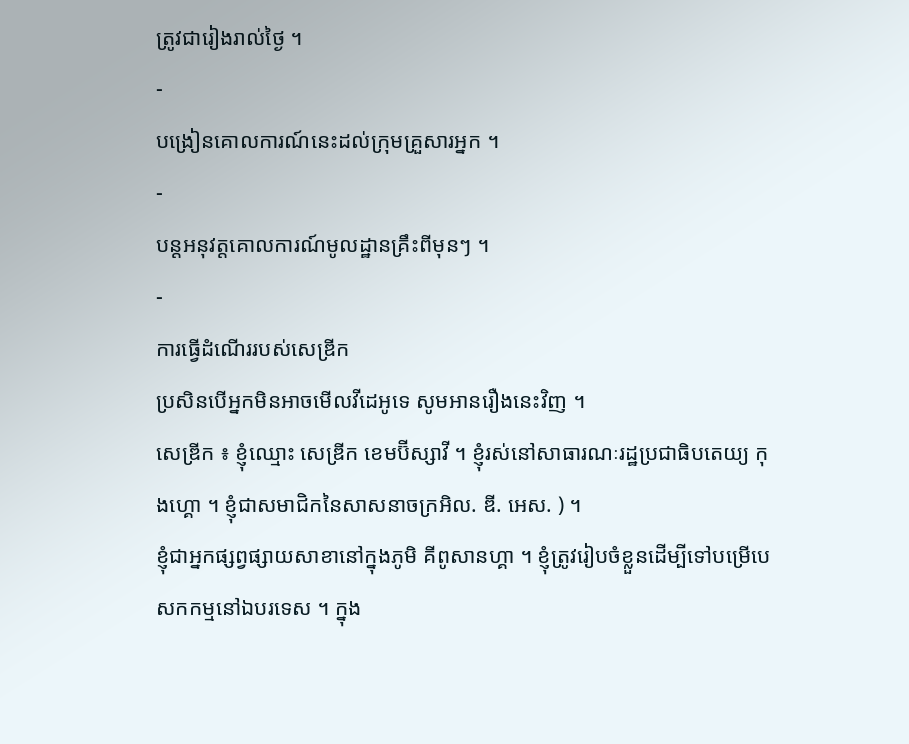ត្រូវជារៀងរាល់ថ្ងៃ ។
-
បង្រៀនគោលការណ៍នេះដល់ក្រុមគ្រួសារអ្នក ។
-
បន្តអនុវត្តគោលការណ៍មូលដ្ឋានគ្រឹះពីមុនៗ ។
-
ការធ្វើដំណើររបស់សេឌ្រីក
ប្រសិនបើអ្នកមិនអាចមើលវីដេអូទេ សូមអានរឿងនេះវិញ ។
សេឌ្រីក ៖ ខ្ញុំឈ្មោះ សេឌ្រីក ខេមប៊ីស្សាវី ។ ខ្ញុំរស់នៅសាធារណៈរដ្ឋប្រជាធិបតេយ្យ កុងហ្គោ ។ ខ្ញុំជាសមាជិកនៃសាសនាចក្រអិល. ឌី. អេស. ) ។
ខ្ញុំជាអ្នកផ្សព្វផ្សាយសាខានៅក្នុងភូមិ គីពូសានហ្គា ។ ខ្ញុំត្រូវរៀបចំខ្លួនដើម្បីទៅបម្រើបេសកកម្មនៅឯបរទេស ។ ក្នុង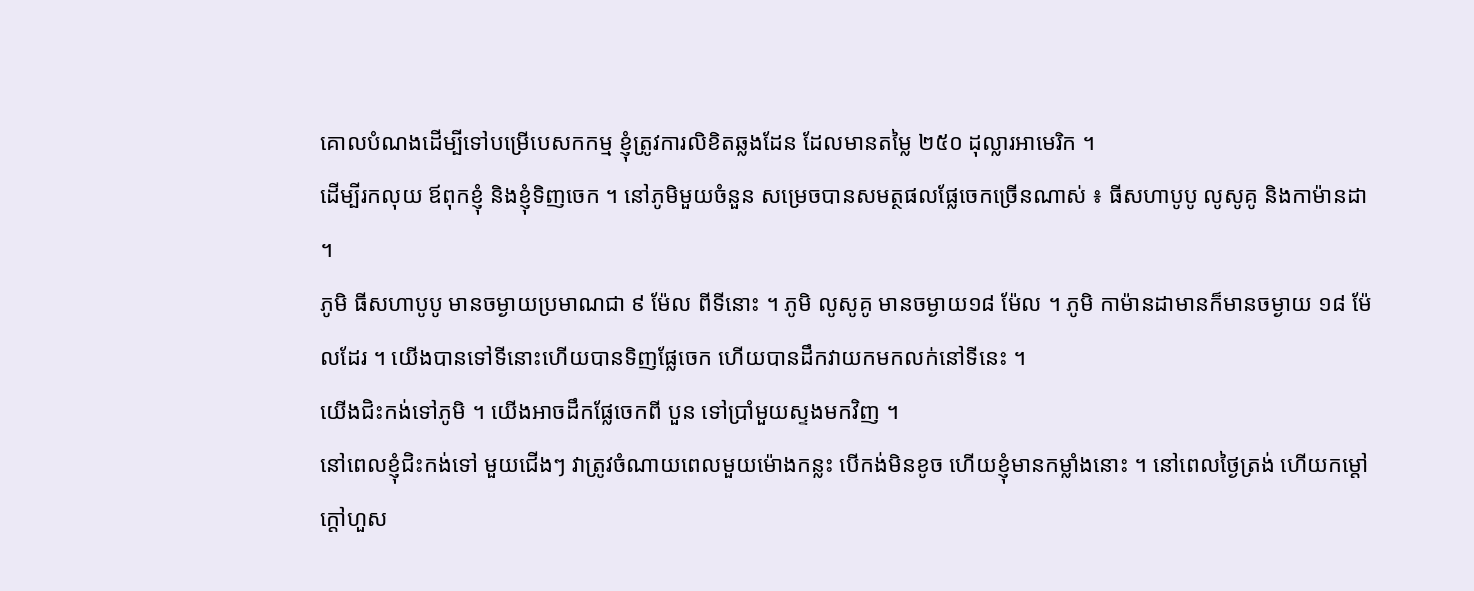គោលបំណងដើម្បីទៅបម្រើបេសកកម្ម ខ្ញុំត្រូវការលិខិតឆ្លងដែន ដែលមានតម្លៃ ២៥០ ដុល្លារអាមេរិក ។
ដើម្បីរកលុយ ឪពុកខ្ញុំ និងខ្ញុំទិញចេក ។ នៅភូមិមួយចំនួន សម្រេចបានសមត្ថផលផ្លែចេកច្រើនណាស់ ៖ ធីសហាបូបូ លូសូគូ និងកាម៉ានដា ។
ភូមិ ធីសហាបូបូ មានចម្ងាយប្រមាណជា ៩ ម៉ែល ពីទីនោះ ។ ភូមិ លូសូគូ មានចម្ងាយ១៨ ម៉ែល ។ ភូមិ កាម៉ានដាមានក៏មានចម្ងាយ ១៨ ម៉ែលដែរ ។ យើងបានទៅទីនោះហើយបានទិញផ្លែចេក ហើយបានដឹកវាយកមកលក់នៅទីនេះ ។
យើងជិះកង់ទៅភូមិ ។ យើងអាចដឹកផ្លែចេកពី បួន ទៅប្រាំមួយស្ទងមកវិញ ។
នៅពេលខ្ញុំជិះកង់ទៅ មួយជើងៗ វាត្រូវចំណាយពេលមួយម៉ោងកន្លះ បើកង់មិនខូច ហើយខ្ញុំមានកម្លាំងនោះ ។ នៅពេលថ្ងៃត្រង់ ហើយកម្តៅក្តៅហួស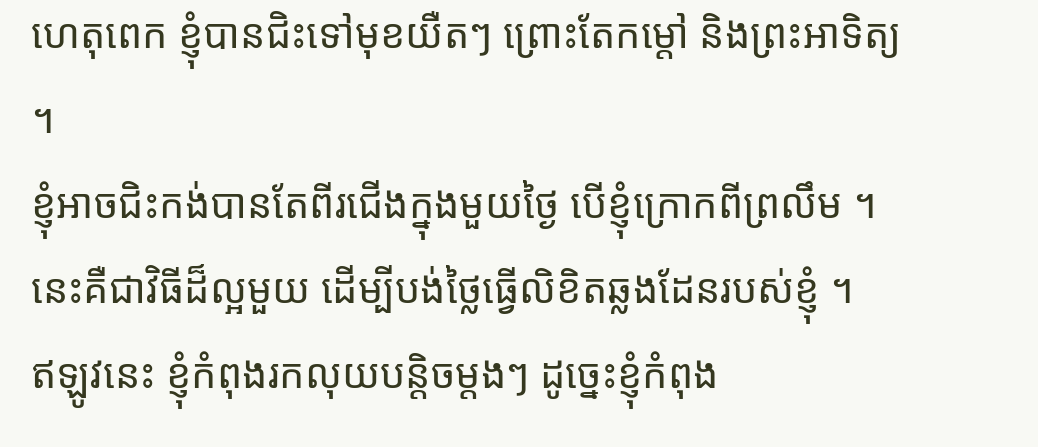ហេតុពេក ខ្ញុំបានជិះទៅមុខយឺតៗ ព្រោះតែកម្តៅ និងព្រះអាទិត្យ ។
ខ្ញុំអាចជិះកង់បានតែពីរជើងក្នុងមួយថ្ងៃ បើខ្ញុំក្រោកពីព្រលឹម ។ នេះគឺជាវិធីដ៏ល្អមួយ ដើម្បីបង់ថ្លៃធ្វើលិខិតឆ្លងដែនរបស់ខ្ញុំ ។
ឥឡូវនេះ ខ្ញុំកំពុងរកលុយបន្តិចម្តងៗ ដូច្នេះខ្ញុំកំពុង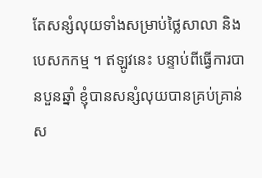តែសន្សំលុយទាំងសម្រាប់ថ្លៃសាលា និងបេសកកម្ម ។ ឥឡូវនេះ បន្ទាប់ពីធ្វើការបានបួនឆ្នាំ ខ្ញុំបានសន្សំលុយបានគ្រប់គ្រាន់ស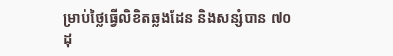ម្រាប់ថ្លៃធ្វើលិខិតឆ្លងដែន និងសន្សំបាន ៧០ ដុ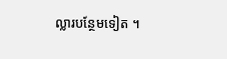ល្លារបន្ថែមទៀត ។